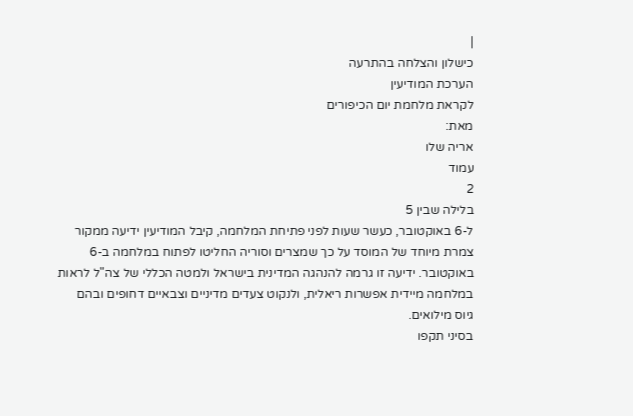|
כישלון והצלחה בהתרעה
הערכת המודיעין
לקראת מלחמת יום הכיפורים
מאת:
אריה שלו
עמוד
2
בלילה שבין 5
ל-6 באוקטובר, כעשר שעות לפני פתיחת המלחמה, קיבל המודיעין ידיעה ממקור
צמרת מיוחד של המוסד על כך שמצרים וסוריה החליטו לפתוח במלחמה ב-6
באוקטובר. ידיעה זו גרמה להנהגה המדינית בישראל ולמטה הכללי של צה"ל לראות
במלחמה מיידית אפשרות ריאלית, ולנקוט צעדים מדיניים וצבאיים דחופים ובהם
גיוס מילואים.
בסיני תקפו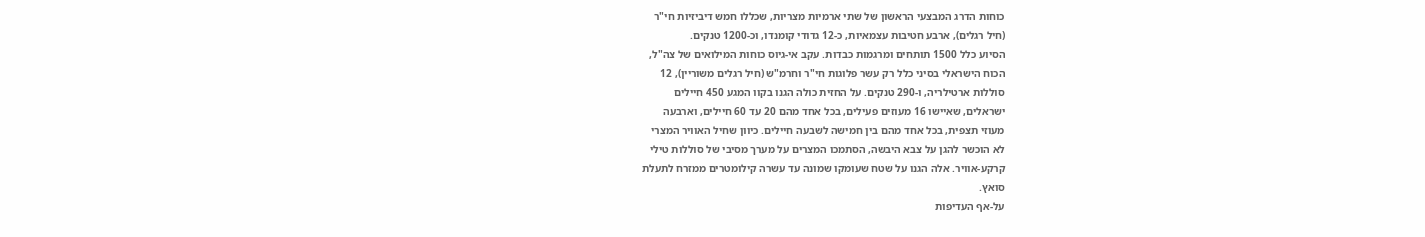כוחות הדרג המבצעי הראשון של שתי ארמיות מצריות, שכללו חמש דיביזיות חי"ר
(חיל רגלים), ארבע חטיבות עצמאיות, כ-12 גדודי קומנדו, וכ-1200 טנקים.
הסיוע כלל 1500 תותחים ומרגמות כבדות. עקב אי-גיוס כוחות המילואים של צה"ל,
הכוח הישראלי בסיני כלל רק עשר פלוגות חי"ר וחרמ"ש (חיל רגלים משוריין), 12
סוללות ארטילריה, ו-290 טנקים. על החזית כולה הגנו בקוו המגע 450 חיילים
ישראלים, שאיישו 16 מעוזים פעילים, בכל אחד מהם 20 עד 60 חיילים, וארבעה
מעוזי תצפית, בכל אחד מהם בין חמישה לשבעה חיילים. כיוון שחיל האוויר המצרי
לא הוכשר להגן על צבא היבשה, הסתמכו המצרים על מערך מסיבי של סוללות טילי
קרקע-אוויר. אלה הגנו על שטח שעומקו שמונה עד עשרה קילומטרים ממזרח לתעלת
סואץ.
על-אף העדיפות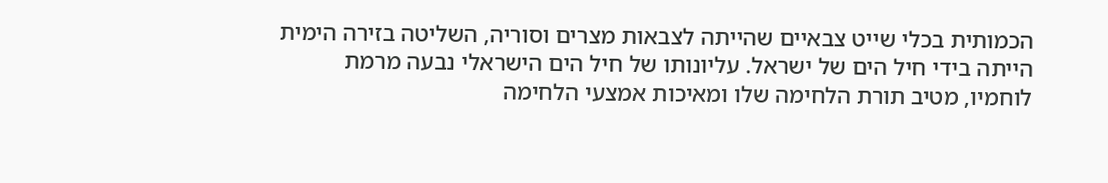הכמותית בכלי שייט צבאיים שהייתה לצבאות מצרים וסוריה, השליטה בזירה הימית
הייתה בידי חיל הים של ישראל. עליונותו של חיל הים הישראלי נבעה מרמת
לוחמיו, מטיב תורת הלחימה שלו ומאיכות אמצעי הלחימה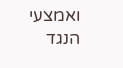ואמצעי הנגד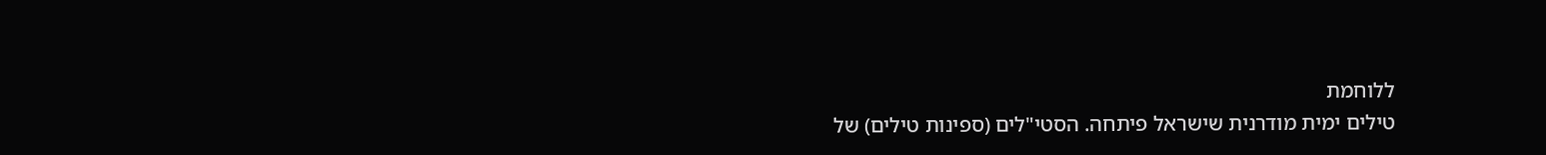ללוחמת
טילים ימית מודרנית שישראל פיתחה. הסטי"לים (ספינות טילים) של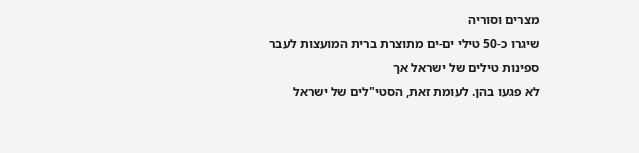מצרים וסוריה
שיגרו כ-50 טילי ים-ים מתוצרת ברית המועצות לעבר ספינות טילים של ישראל אך
לא פגעו בהן. לעומת זאת, הסטי"לים של ישראל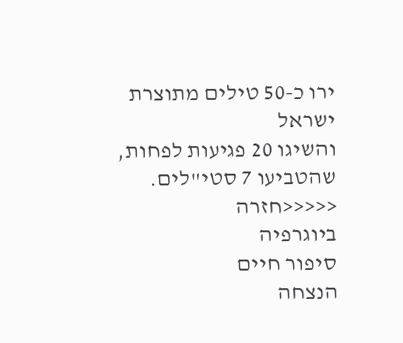ירו כ-50 טילים מתוצרת ישראל
והשיגו 20 פגיעות לפחות, שהטביעו 7 סטי"לים.
<<<<<חזרה
ביוגרפיה
סיפור חיים
הנצחה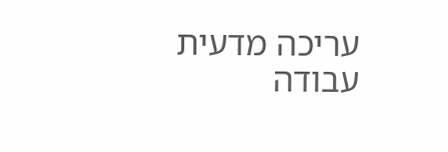עריכה מדעית
עבודה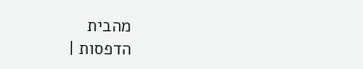מהבית
הדפסות |